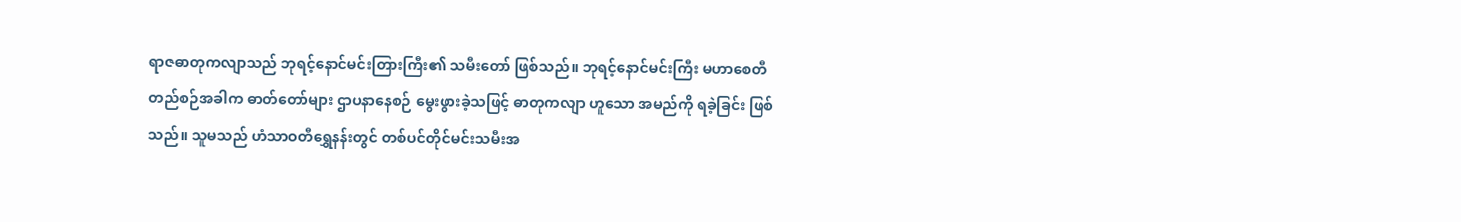ရာဇဓာတုကလျာသည် ဘုရင့်နောင်မင်းတြားကြီး၏ သမီးတော် ဖြစ်သည်။ ဘုရင့်နောင်မင်းကြီး မဟာစေတီတည်စဉ်အခါက ဓာတ်တော်များ ဌာပနာနေစဉ် မွေးဖွားခဲ့သဖြင့် ဓာတုကလျာ ဟူသော အမည်ကို ရခဲ့ခြင်း ဖြစ်သည်။ သူမသည် ဟံသာဝတီရွှေနန်းတွင် တစ်ပင်တိုင်မင်းသမီးအ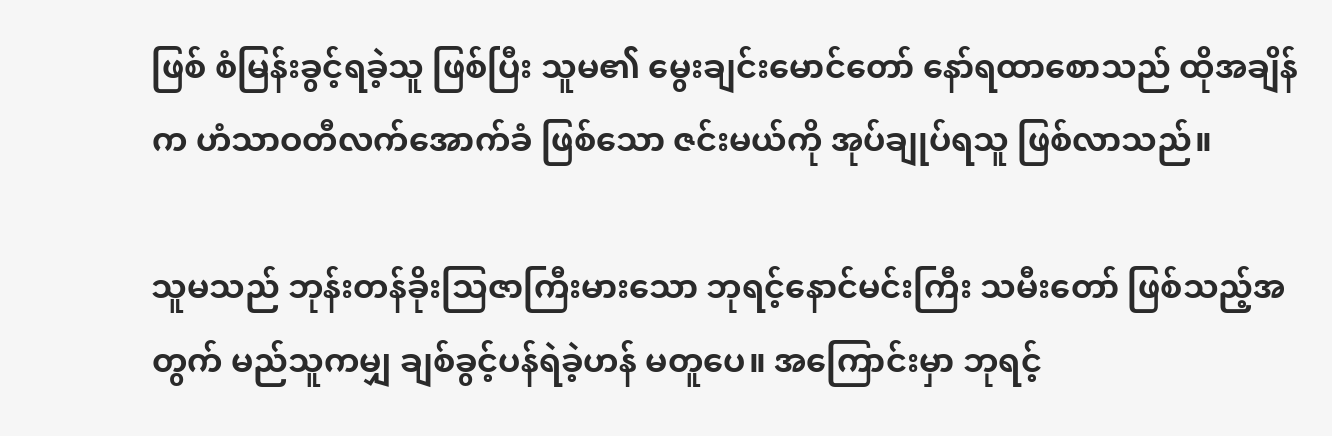ဖြစ် စံမြန်းခွင့်ရခဲ့သူ ဖြစ်ပြီး သူမ၏ မွေးချင်းမောင်တော် နော်ရထာစောသည် ထိုအချိန်က ဟံသာဝတီလက်အောက်ခံ ဖြစ်သော ဇင်းမယ်ကို အုပ်ချုပ်ရသူ ဖြစ်လာသည်။

သူမသည် ဘုန်းတန်ခိုးသြဇာကြီးမားသော ဘုရင့်နောင်မင်းကြီး သမီးတော် ဖြစ်သည့်အတွက် မည်သူကမျှ ချစ်ခွင့်ပန်ရဲခဲ့ဟန် မတူပေ။ အကြောင်းမှာ ဘုရင့်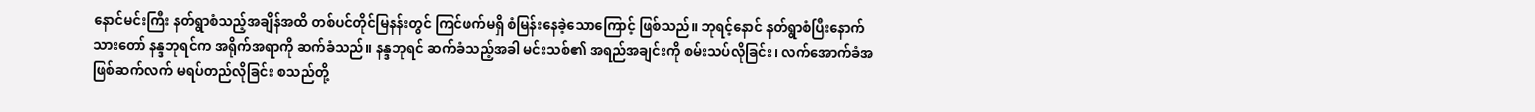နောင်မင်းကြီး နတ်ရွာစံသည့်အချိန်အထိ တစ်ပင်တိုင်မြနန်းတွင် ကြင်ဖက်မရှိ စံမြန်းနေခဲ့သောကြောင့် ဖြစ်သည်။ ဘုရင့်နောင် နတ်ရွာစံပြီးနောက် သားတော် နန္ဒဘုရင်က အရိုက်အရာကို ဆက်ခံသည်။ နန္ဒဘုရင် ဆက်ခံသည့်အခါ မင်းသစ်၏ အရည်အချင်းကို စမ်းသပ်လိုခြင်း၊ လက်အောက်ခံအဖြစ်ဆက်လက် မရပ်တည်လိုခြင်း စသည်တို့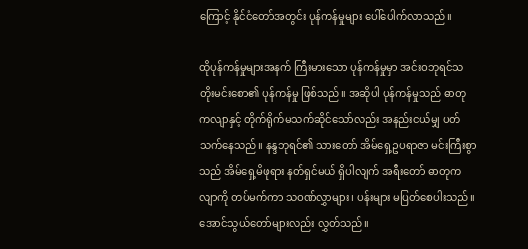ကြောင့် နိုင်ငံတော်အတွင်း ပုန်ကန်မှုများ ပေါ်ပေါက်လာသည်။

ထိုပုန်ကန်မှုများအနက် ကြီးမားသော ပုန်ကန်မှုမှာ အင်းဝဘုရင်သတိုးမင်းစော၏ ပုန်ကန်မှု ဖြစ်သည်။ အဆိုပါ ပုန်ကန်မှုသည် ဓာတုကလျာနှင့် တိုက်ရိုက်မသက်ဆိုင်သော်လည်း အနည်းငယ်မျှ ပတ်သက်နေသည်။ နန္ဒဘုရင်၏ သားတော် အိမ်ရှေ့ဥပရာဇာ မင်းကြီးစွာသည် အိမ်ရှေ့မိဖုရား နတ်ရှင်မယ် ရှိပါလျက် အရီးတော် ဓာတုကလျာကို တပ်မက်ကာ သဝဏ်လွှာများ၊ ပန်းများ မပြတ်စေပါးသည်။ အောင်သွယ်တော်များလည်း လွှတ်သည်။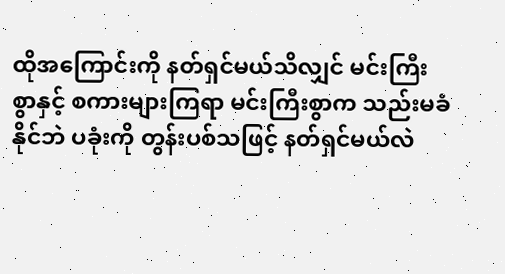ထိုအကြောင်းကို နတ်ရှင်မယ်သိလျှင် မင်းကြီးစွာနှင့် စကားများကြရာ မင်းကြီးစွာက သည်းမခံနိုင်ဘဲ ပခုံးကို တွန်းပစ်သဖြင့် နတ်ရှင်မယ်လဲ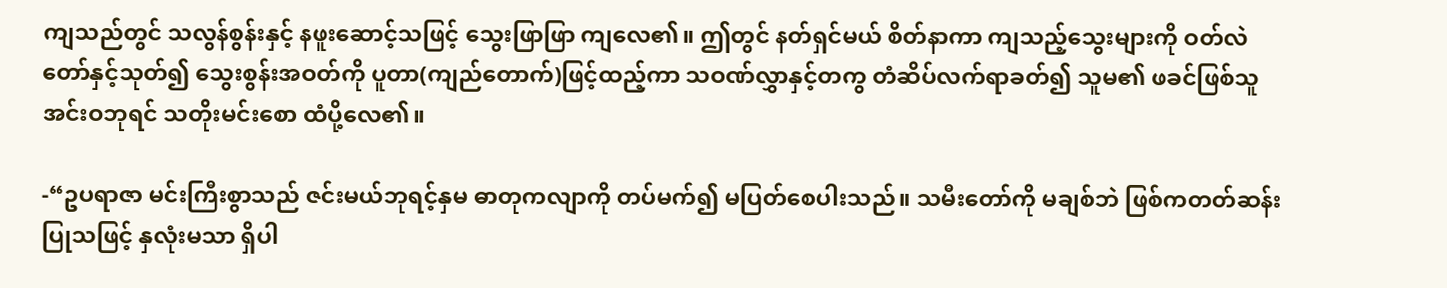ကျသည်တွင် သလွန်စွန်းနှင့် နဖူးဆောင့်သဖြင့် သွေးဖြာဖြာ ကျလေ၏။ ဤတွင် နတ်ရှင်မယ် စိတ်နာကာ ကျသည့်သွေးများကို ဝတ်လဲတော်နှင့်သုတ်၍ သွေးစွန်းအဝတ်ကို ပူတာ(ကျည်တောက်)ဖြင့်ထည့်ကာ သဝဏ်လွှာနှင့်တကွ တံဆိပ်လက်ရာခတ်၍ သူမ၏ ဖခင်ဖြစ်သူ အင်းဝဘုရင် သတိုးမင်းစော ထံပို့လေ၏။

-“ဥပရာဇာ မင်းကြီးစွာသည် ဇင်းမယ်ဘုရင့်နှမ ဓာတုကလျာကို တပ်မက်၍ မပြတ်စေပါးသည်။ သမီးတော်ကို မချစ်ဘဲ ဖြစ်ကတတ်ဆန်းပြုသဖြင့် နှလုံးမသာ ရှိပါ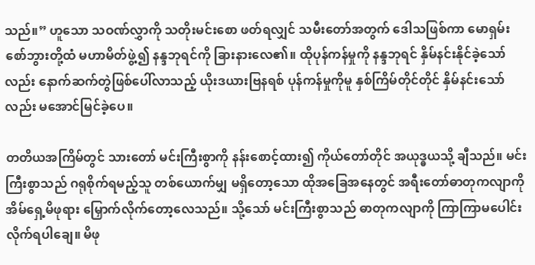သည်။” ဟူသော သဝဏ်လွှာကို သတိုးမင်းစော ဖတ်ရလျှင် သမီးတော်အတွက် ဒေါသဖြစ်ကာ မောရှမ်းစော်ဘွားတို့ထံ မဟာမိတ်ဖွဲ့၍ နန္ဒဘုရင်ကို ခြားနားလေ၏။ ထိုပုန်ကန်မှုကို နန္ဒဘုရင် နှိမ်နင်းနိုင်ခဲ့သော်လည်း နောက်ဆက်တွဲဖြစ်ပေါ်လာသည့် ယိုးဒယားဗြနရစ် ပုန်ကန်မှုကိုမူ နှစ်ကြိမ်တိုင်တိုင် နှိမ်နင်းသော်လည်း မအောင်မြင်ခဲ့ပေ။

တတိယအကြိမ်တွင် သားတော် မင်းကြီးစွာကို နန်းစောင့်ထား၍ ကိုယ်တော်တိုင် အယုဒ္ဓယသို့ ချီသည်။ မင်းကြီးစွာသည် ဂရုစိုက်ရမည့်သူ တစ်ယောက်မျှ မရှိတော့သော ထိုအခြေအနေတွင် အရီးတော်ဓာတုကလျာကို အိမ်ရှေ့မိဖုရား မြှောက်လိုက်တော့လေသည်။ သို့သော် မင်းကြီးစွာသည် ဓာတုကလျာကို ကြာကြာမပေါင်းလိုက်ရပါချေ။ မိဖု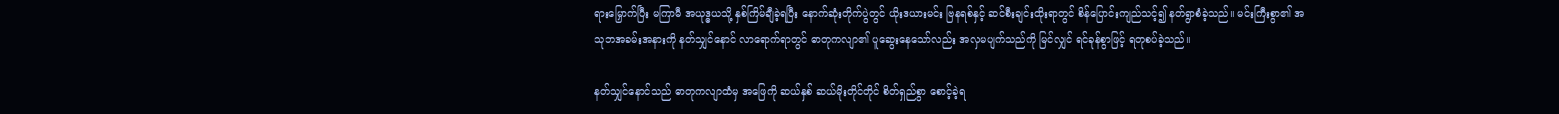ရားမြှောက်ပြီး မကြာမီ အယုဒ္ဓယသို့ နှစ်ကြိမ်ချီခဲ့ရပြီး နောက်ဆုံးတိုက်ပွဲတွင် ယိုးဒယားမင်း ဗြနရစ်နှင့် ဆင်စီးချင်းထိုးရာတွင် စိန်ပြောင်းကျည်သင့်၍ နတ်ရွာစံခဲ့သည်။ မင်းကြီးစွာ၏ အသုဘအခမ်းအနားကို နတ်သျှင်နောင် လာရောက်ရာတွင် ဓာတုကလျာ၏ ပူဆွေးနေသော်လည်း အလှမပျက်သည်ကို မြင်လျှင် ရင်ခုန်စွာဖြင့် ရတုစပ်ခဲ့သည်။

နတ်သျှင်နောင်သည် ဓာတုကလျာထံမှ အဖြေကို ဆယ်နှစ် ဆယ်မိုးတိုင်တိုင် စိတ်ရှည်စွာ စောင့်ခဲ့ရ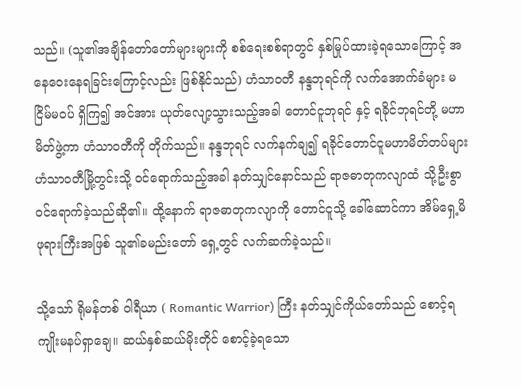သည်။ (သူ၏အချိန်တော်တော်များများကို စစ်ရေးစစ်ရာတွင် နှစ်မြုပ်ထားခဲ့ရသောကြောင့် အနေဝေးနေရခြင်းကြောင့်လည်း ဖြစ်နိုင်သည်) ဟံသာဝတီ နန္ဒဘုရင်ကို လက်အောက်ခံများ မငြိမ်မဝပ် ရှိကြ၍ အင်အား ယုတ်လျော့သွားသည့်အခါ တောင်ငူဘုရင် နှင့် ရခိုင်ဘုရင်တို့ မဟာမိတ်ဖွဲ့ကာ ဟံသာဝတီကို တိုက်သည်။ နန္ဒဘုရင် လက်နက်ချ၍ ရခိုင်တောင်ငူမဟာမိတ်တပ်များ ဟံသာ၀တီမြို့တွင်းသို့ ဝင်ရောက်သည့်အခါ နတ်သျှင်နောင်သည် ရာဇဓာတုကလျာထံ သို့ဦးစွာ ၀င်ရောက်ခဲ့သည်ဆို၏။ ထို့နောက် ရာဇဓာတုကလျာကို တောင်ငူသို့ ခေါ်ဆောင်ကာ အိမ်ရှေ့မိဖုရားကြီးအဖြစ် သူ၏ခမည်းတော် ရှေ့တွင် လက်ဆက်ခဲ့သည်။

သို့သော် ရိုမန်တစ် ဝါရီယာ ( Romantic Warrior) ကြီး နတ်သျှင်ကိုယ်တော်သည် စောင့်ရကျိုးမနပ်ရှာချေ။ ဆယ်နှစ်ဆယ်မိုးတိုင် စောင့်ခဲ့ရသော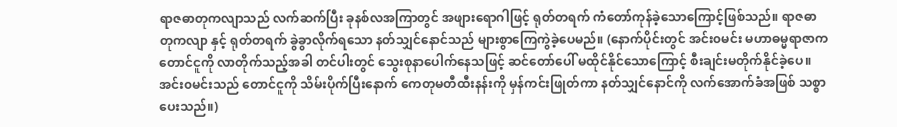ရာဇဓာတုကလျာသည် လက်ဆက်ပြီး ခုနစ်လအကြာတွင် အဖျားရောဂါဖြင့် ရုတ်တရက် ကံတော်ကုန်ခဲ့သောကြောင့်ဖြစ်သည်။ ရာဇဓာတုကလျာ နှင့် ရုတ်တရက် ခွဲခွာလိုက်ရသော နတ်သျှင်နောင်သည် များစွာကြေကွဲခဲ့ပေမည်။ (နောက်ပိုင်းတွင် အင်း၀မင်း မဟာဓမ္မရာဇာက တောင်ငူကို လာတိုက်သည့်အခါ တင်ပါးတွင် သွေးစုနာပေါက်နေသဖြင့် ဆင်တော်ပေါ် မထိုင်နိုင်သောကြောင့် စီးချင်းမတိုက်နိုင်ခဲ့ပေ။ အင်း၀မင်းသည် တောင်ငူကို သိမ်းပိုက်ပြီးနောက် ကေတုမတီထီးနန်းကို မှန်ကင်းဖြုတ်ကာ နတ်သျှင်နောင်ကို လက်အောက်ခံအဖြစ် သစ္စာပေးသည်။)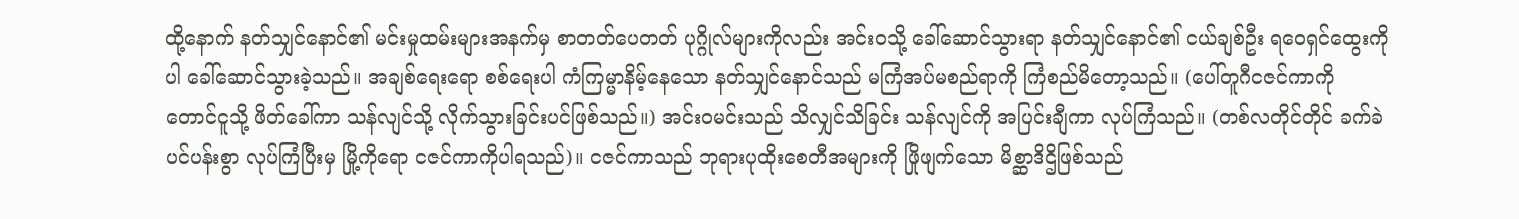ထို့နောက် နတ်သျှင်နောင်၏ မင်းမှုထမ်းများအနက်မှ စာတတ်ပေတတ် ပုဂ္ဂိုလ်များကိုလည်း အင်း၀သို့ ခေါ်ဆောင်သွားရာ နတ်သျှင်နောင်၏ ငယ်ချစ်ဦး ရဝေရှင်ထွေးကိုပါ ခေါ်ဆောင်သွားခဲ့သည်။ အချစ်ရေးရော စစ်ရေးပါ ကံကြမ္မာနိမ့်နေသော နတ်သျှင်နောင်သည် မကြံအပ်မစည်ရာကို ကြံစည်မိတော့သည်။ (ပေါ်တူဂီငဇင်ကာကို တောင်ငူသို့ ဖိတ်ခေါ်ကာ သန်လျင်သို့ လိုက်သွားခြင်းပင်ဖြစ်သည်။) အင်း၀မင်းသည် သိလျှင်သိခြင်း သန်လျင်ကို အပြင်းချီကာ လုပ်ကြံသည်။ (တစ်လတိုင်တိုင် ခက်ခဲပင်ပန်းစွာ လုပ်ကြံပြီးမှ မြို့ကိုရော ငဇင်ကာကိုပါရသည်)။ ငဇင်ကာသည် ဘုရားပုထိုးစေတီအများကို ဖြိုဖျက်သော မိစ္ဆာဒိဌိဖြစ်သည်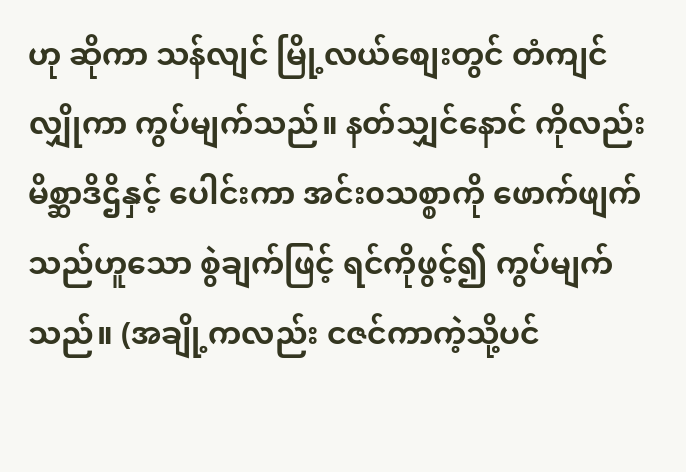ဟု ဆိုကာ သန်လျင် မြို့လယ်စျေးတွင် တံကျင်လျှိုကာ ကွပ်မျက်သည်။ နတ်သျှင်နောင် ကိုလည်း မိစ္ဆာဒိဌိနှင့် ပေါင်းကာ အင်း၀သစ္စာကို ဖောက်ဖျက်သည်ဟူသော စွဲချက်ဖြင့် ရင်ကိုဖွင့်၍ ကွပ်မျက်သည်။ (အချို့ကလည်း ငဇင်ကာကဲ့သို့ပင်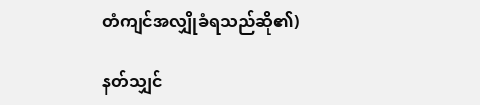တံကျင်အလျှိုခံရသည်ဆို၏)

နတ်သျှင်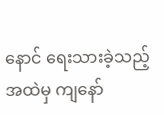နောင် ရေးသားခဲ့သည့်အထဲမှ ကျနော်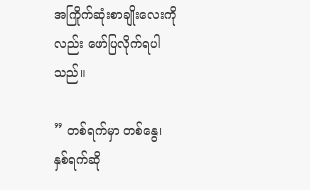အကြိုက်ဆုံးစာချိုးလေးကိုလည်း ဖော်ပြလိုက်ရပါသည်။

” တစ်ရက်မှာ တစ်နွေ၊
နှစ်ရက်ဆို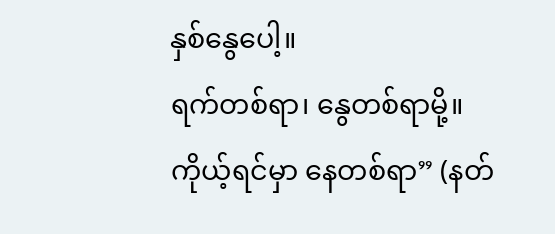နှစ်နွေပေါ့။
ရက်တစ်ရာ၊ နွေတစ်ရာမို့။
ကိုယ့်ရင်မှာ နေတစ်ရာ” (နတ်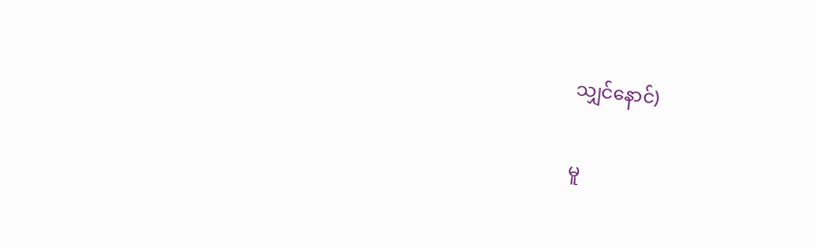သျှင်နောင်)

မူ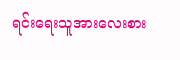ရင်းရေးသူအားလေးစား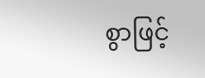စွာဖြင့်